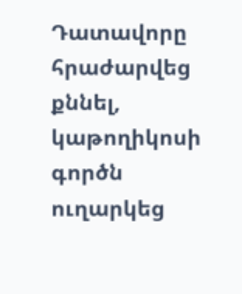Դատավորը հրաժարվեց քննել, կաթողիկոսի գործն ուղարկեց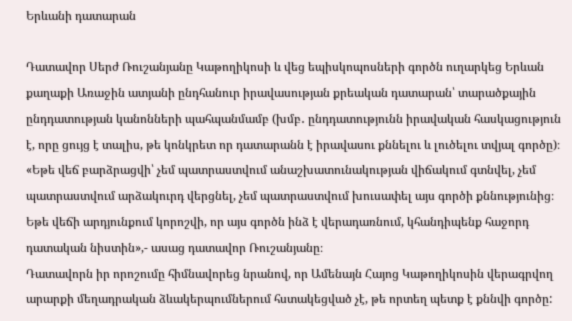Երևանի դատարան

Դատավոր Սերժ Ռուշանյանը Կաթողիկոսի և վեց եպիսկոպոսների գործն ուղարկեց Երևան քաղաքի Առաջին ատյանի ընդհանուր իրավասության քրեական դատարան՝ տարածքային ընդդատության կանոնների պահպանմամբ (խմբ․ ընդդատությունն իրավական հասկացություն է, որը ցույց է տալիս, թե կոնկրետ որ դատարանն է իրավասու քննելու և լուծելու տվյալ գործը)։
«Եթե վեճ բարձրացվի՝ չեմ պատրաստվում անաշխատունակության վիճակում գտնվել, չեմ պատրաստվում արձակուրդ վերցնել, չեմ պատրաստվում խուսափել այս գործի քննությունից։ Եթե վեճի արդյունքում կորոշվի, որ այս գործն ինձ է վերադառնում, կհանդիպենք հաջորդ դատական նիստին»,- ասաց դատավոր Ռուշանյանը։
Դատավորն իր որոշումը հիմնավորեց նրանով, որ Ամենայն Հայոց Կաթողիկոսին վերագրվող արարքի մեղադրական ձևակերպումներում հստակեցված չէ, թե որտեղ պետք է քննվի գործը: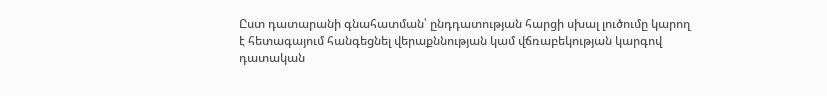Ըստ դատարանի գնահատման՝ ընդդատության հարցի սխալ լուծումը կարող է հետագայում հանգեցնել վերաքննության կամ վճռաբեկության կարգով դատական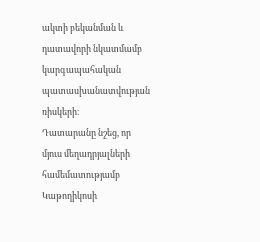ակտի բեկանման և դատավորի նկատմամբ կարգապահական պատասխանատվության ռիսկերի։
Դատարանը նշեց, որ մյուս մեղադրյալների համեմատությամբ Կաթողիկոսի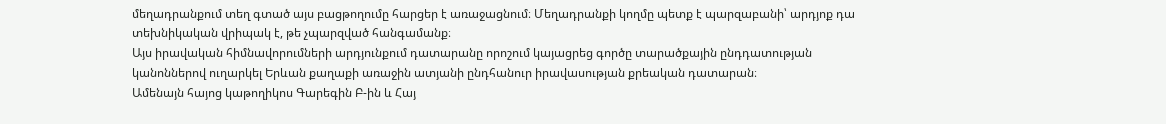մեղադրանքում տեղ գտած այս բացթողումը հարցեր է առաջացնում։ Մեղադրանքի կողմը պետք է պարզաբանի՝ արդյոք դա տեխնիկական վրիպակ է, թե չպարզված հանգամանք։
Այս իրավական հիմնավորումների արդյունքում դատարանը որոշում կայացրեց գործը տարածքային ընդդատության կանոններով ուղարկել Երևան քաղաքի առաջին ատյանի ընդհանուր իրավասության քրեական դատարան։
Ամենայն հայոց կաթողիկոս Գարեգին Բ-ին և Հայ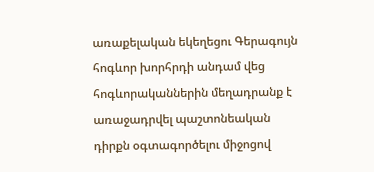առաքելական եկեղեցու Գերագույն հոգևոր խորհրդի անդամ վեց հոգևորականներին մեղադրանք է առաջադրվել պաշտոնեական դիրքն օգտագործելու միջոցով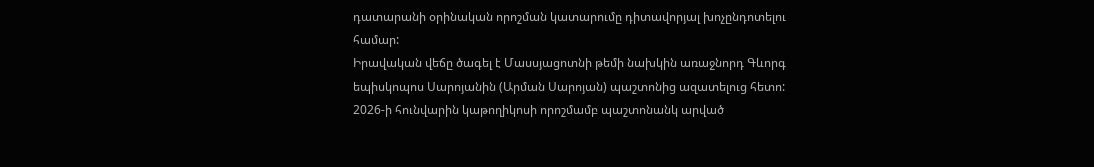դատարանի օրինական որոշման կատարումը դիտավորյալ խոչընդոտելու համար:
Իրավական վեճը ծագել է Մասսյացոտնի թեմի նախկին առաջնորդ Գևորգ եպիսկոպոս Սարոյանին (Արման Սարոյան) պաշտոնից ազատելուց հետո:
2026-ի հունվարին կաթողիկոսի որոշմամբ պաշտոնանկ արված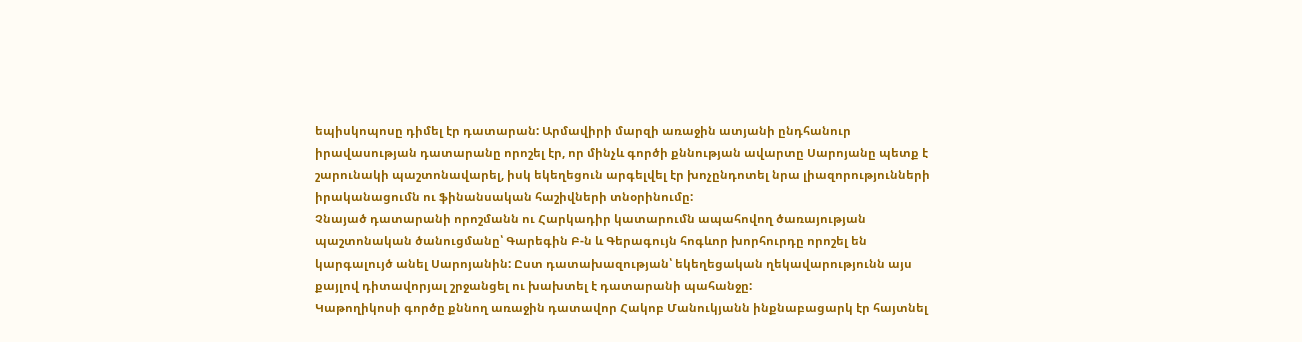եպիսկոպոսը դիմել էր դատարան: Արմավիրի մարզի առաջին ատյանի ընդհանուր իրավասության դատարանը որոշել էր, որ մինչև գործի քննության ավարտը Սարոյանը պետք է շարունակի պաշտոնավարել, իսկ եկեղեցուն արգելվել էր խոչընդոտել նրա լիազորությունների իրականացումն ու ֆինանսական հաշիվների տնօրինումը:
Չնայած դատարանի որոշմանն ու Հարկադիր կատարումն ապահովող ծառայության պաշտոնական ծանուցմանը՝ Գարեգին Բ-ն և Գերագույն հոգևոր խորհուրդը որոշել են կարգալույծ անել Սարոյանին: Ըստ դատախազության՝ եկեղեցական ղեկավարությունն այս քայլով դիտավորյալ շրջանցել ու խախտել է դատարանի պահանջը:
Կաթողիկոսի գործը քննող առաջին դատավոր Հակոբ Մանուկյանն ինքնաբացարկ էր հայտնել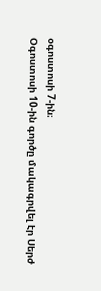օգոստոսի 7-ին։
Օգոստոսի 10-ին գործը մակագրվել էր Սերժ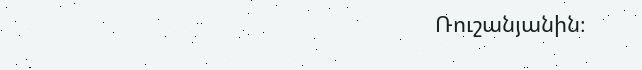Ռուշանյանին։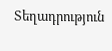Տեղադրություն